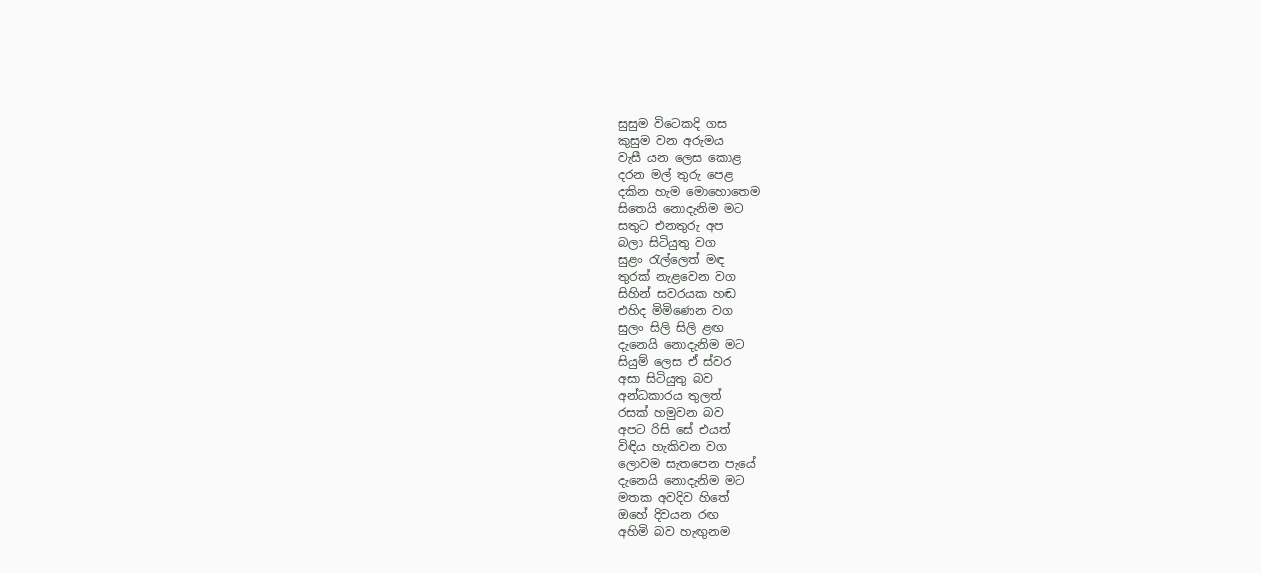සුසුම විටෙකදි ගස
කුසුම වන අරුමය
වැසී යන ලෙස කොළ
දරන මල් තුරු පෙළ
දකින හැම මොහොතෙම
සිතෙයි නොදැනිම මට
සතුට එනතුරු අප
බලා සිටියුතු වග
සුළං රැල්ලෙත් මඳ
තුරක් නැළවෙන වග
සිහින් සවරයක හඬ
එහිද මිමිණෙන වග
සුලං සිලි සිලි ළඟ
දැනෙයි නොදැනිම මට
සියුම් ලෙස ඒ ස්වර
අසා සිටියුතු බව
අන්ධකාරය තුලත්
රසක් හමුවන බව
අපට රිසි සේ එයත්
විඳිය හැකිවන වග
ලොවම සැතපෙන පැයේ
දැනෙයි නොදැනිම මට
මතක අවදිව හිතේ
ඔහේ දිවයන රඟ
අහිමි බව හැඟුනම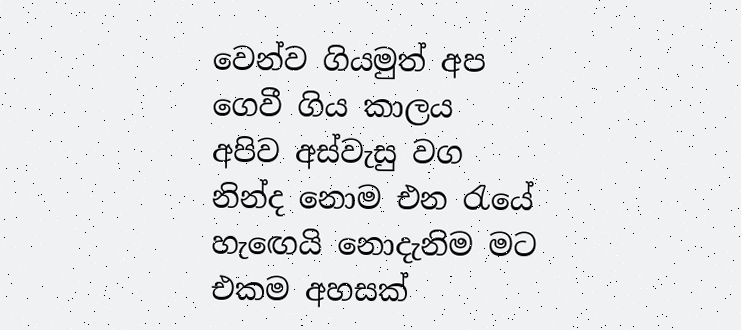වෙන්ව ගියමුත් අප
ගෙවී ගිය කාලය
අපිව අස්වැසු වග
නින්ද නොම එන රැයේ
හැඟෙයි නොදැනිම මට
එකම අහසක්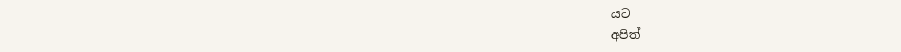යට
අපිත්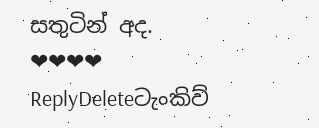සතුටින් අද.
❤❤❤❤
ReplyDeleteටැංකිව්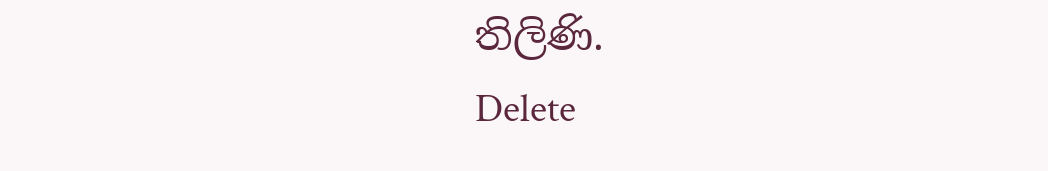තිලිණි.
Delete